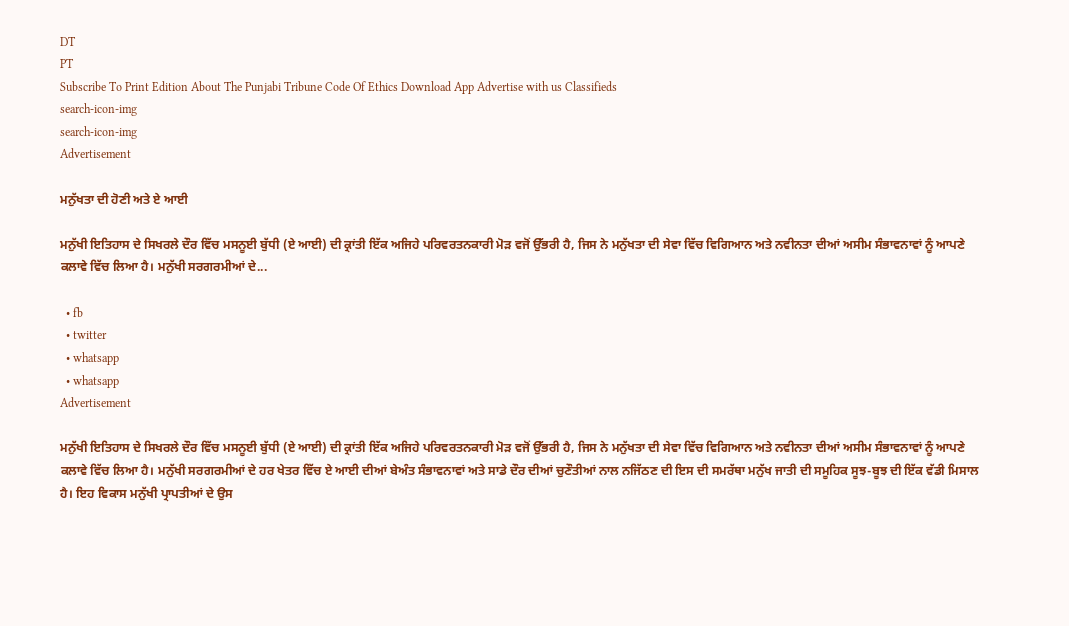DT
PT
Subscribe To Print Edition About The Punjabi Tribune Code Of Ethics Download App Advertise with us Classifieds
search-icon-img
search-icon-img
Advertisement

ਮਨੁੱਖਤਾ ਦੀ ਹੋਣੀ ਅਤੇ ਏ ਆਈ

ਮਨੁੱਖੀ ਇਤਿਹਾਸ ਦੇ ਸਿਖਰਲੇ ਦੌਰ ਵਿੱਚ ਮਸਨੂਈ ਬੁੱਧੀ (ਏ ਆਈ) ਦੀ ਕ੍ਰਾਂਤੀ ਇੱਕ ਅਜਿਹੇ ਪਰਿਵਰਤਨਕਾਰੀ ਮੋੜ ਵਜੋਂ ਉੱਭਰੀ ਹੈ, ਜਿਸ ਨੇ ਮਨੁੱਖਤਾ ਦੀ ਸੇਵਾ ਵਿੱਚ ਵਿਗਿਆਨ ਅਤੇ ਨਵੀਨਤਾ ਦੀਆਂ ਅਸੀਮ ਸੰਭਾਵਨਾਵਾਂ ਨੂੰ ਆਪਣੇ ਕਲਾਵੇ ਵਿੱਚ ਲਿਆ ਹੈ। ਮਨੁੱਖੀ ਸਰਗਰਮੀਆਂ ਦੇ...

  • fb
  • twitter
  • whatsapp
  • whatsapp
Advertisement

ਮਨੁੱਖੀ ਇਤਿਹਾਸ ਦੇ ਸਿਖਰਲੇ ਦੌਰ ਵਿੱਚ ਮਸਨੂਈ ਬੁੱਧੀ (ਏ ਆਈ) ਦੀ ਕ੍ਰਾਂਤੀ ਇੱਕ ਅਜਿਹੇ ਪਰਿਵਰਤਨਕਾਰੀ ਮੋੜ ਵਜੋਂ ਉੱਭਰੀ ਹੈ, ਜਿਸ ਨੇ ਮਨੁੱਖਤਾ ਦੀ ਸੇਵਾ ਵਿੱਚ ਵਿਗਿਆਨ ਅਤੇ ਨਵੀਨਤਾ ਦੀਆਂ ਅਸੀਮ ਸੰਭਾਵਨਾਵਾਂ ਨੂੰ ਆਪਣੇ ਕਲਾਵੇ ਵਿੱਚ ਲਿਆ ਹੈ। ਮਨੁੱਖੀ ਸਰਗਰਮੀਆਂ ਦੇ ਹਰ ਖੇਤਰ ਵਿੱਚ ਏ ਆਈ ਦੀਆਂ ਬੇਅੰਤ ਸੰਭਾਵਨਾਵਾਂ ਅਤੇ ਸਾਡੇ ਦੌਰ ਦੀਆਂ ਚੁਣੌਤੀਆਂ ਨਾਲ ਨਜਿੱਠਣ ਦੀ ਇਸ ਦੀ ਸਮਰੱਥਾ ਮਨੁੱਖ ਜਾਤੀ ਦੀ ਸਮੂਹਿਕ ਸੂਝ-ਬੂਝ ਦੀ ਇੱਕ ਵੱਡੀ ਮਿਸਾਲ ਹੈ। ਇਹ ਵਿਕਾਸ ਮਨੁੱਖੀ ਪ੍ਰਾਪਤੀਆਂ ਦੇ ਉਸ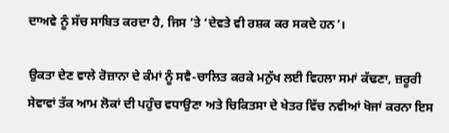ਦਾਅਵੇ ਨੂੰ ਸੱਚ ਸਾਬਿਤ ਕਰਦਾ ਹੈ, ਜਿਸ ’ਤੇ ‘ਦੇਵਤੇ ਵੀ ਰਸ਼ਕ ਕਰ ਸਕਦੇ ਹਨ’।

ਉਕਤਾ ਦੇਣ ਵਾਲੇ ਰੋਜ਼ਾਨਾ ਦੇ ਕੰਮਾਂ ਨੂੰ ਸਵੈ-ਚਾਲਿਤ ਕਰਕੇ ਮਨੁੱਖ ਲਈ ਵਿਹਲਾ ਸਮਾਂ ਕੱਢਣਾ, ਜ਼ਰੂਰੀ ਸੇਵਾਵਾਂ ਤੱਕ ਆਮ ਲੋਕਾਂ ਦੀ ਪਹੁੰਚ ਵਧਾਉਣਾ ਅਤੇ ਚਿਕਿਤਸਾ ਦੇ ਖੇਤਰ ਵਿੱਚ ਨਵੀਆਂ ਖੋਜਾਂ ਕਰਨਾ ਇਸ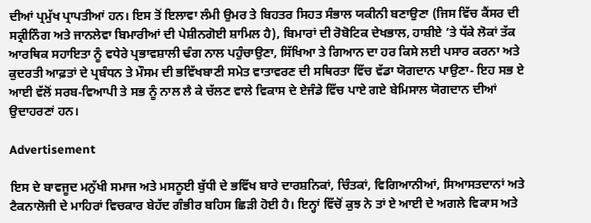ਦੀਆਂ ਪ੍ਰਮੁੱਖ ਪ੍ਰਾਪਤੀਆਂ ਹਨ। ਇਸ ਤੋਂ ਇਲਾਵਾ ਲੰਮੀ ਉਮਰ ਤੇ ਬਿਹਤਰ ਸਿਹਤ ਸੰਭਾਲ ਯਕੀਨੀ ਬਣਾਉਣਾ (ਜਿਸ ਵਿੱਚ ਕੈਂਸਰ ਦੀ ਸਕ੍ਰੀਨਿੰਗ ਅਤੇ ਜਾਨਲੇਵਾ ਬਿਮਾਰੀਆਂ ਦੀ ਪੇਸ਼ੀਨਗੋਈ ਸ਼ਾਮਿਲ ਹੈ), ਬਿਮਾਰਾਂ ਦੀ ਰੋਬੋਟਿਕ ਦੇਖਭਾਲ, ਹਾਸ਼ੀਏ ’ਤੇ ਧੱਕੇ ਲੋਕਾਂ ਤੱਕ ਆਰਥਿਕ ਸਹਾਇਤਾ ਨੂੰ ਵਧੇਰੇ ਪ੍ਰਭਾਵਸ਼ਾਲੀ ਢੰਗ ਨਾਲ ਪਹੁੰਚਾਉਣਾ, ਸਿੱਖਿਆ ਤੇ ਗਿਆਨ ਦਾ ਹਰ ਕਿਸੇ ਲਈ ਪਸਾਰ ਕਰਨਾ ਅਤੇ ਕੁਦਰਤੀ ਆਫ਼ਤਾਂ ਦੇ ਪ੍ਰਬੰਧਨ ਤੇ ਮੌਸਮ ਦੀ ਭਵਿੱਖਬਾਣੀ ਸਮੇਤ ਵਾਤਾਵਰਣ ਦੀ ਸਥਿਰਤਾ ਵਿੱਚ ਵੱਡਾ ਯੋਗਦਾਨ ਪਾਉਣਾ- ਇਹ ਸਭ ਏ ਆਈ ਵੱਲੋਂ ਸਰਬ-ਵਿਆਪੀ ਤੇ ਸਭ ਨੂੰ ਨਾਲ ਲੈ ਕੇ ਚੱਲਣ ਵਾਲੇ ਵਿਕਾਸ ਦੇ ਏਜੰਡੇ ਵਿੱਚ ਪਾਏ ਗਏ ਬੇਮਿਸਾਲ ਯੋਗਦਾਨ ਦੀਆਂ ਉਦਾਹਰਣਾਂ ਹਨ।

Advertisement

ਇਸ ਦੇ ਬਾਵਜੂਦ ਮਨੁੱਖੀ ਸਮਾਜ ਅਤੇ ਮਸਨੂਈ ਬੁੱਧੀ ਦੇ ਭਵਿੱਖ ਬਾਰੇ ਦਾਰਸ਼ਨਿਕਾਂ, ਚਿੰਤਕਾਂ, ਵਿਗਿਆਨੀਆਂ, ਸਿਆਸਤਦਾਨਾਂ ਅਤੇ ਟੈਕਨਾਲੋਜੀ ਦੇ ਮਾਹਿਰਾਂ ਵਿਚਕਾਰ ਬੇਹੱਦ ਗੰਭੀਰ ਬਹਿਸ ਛਿੜੀ ਹੋਈ ਹੈ। ਇਨ੍ਹਾਂ ਵਿੱਚੋਂ ਕੁਝ ਨੇ ਤਾਂ ਏ ਆਈ ਦੇ ਅਗਲੇ ਵਿਕਾਸ ਅਤੇ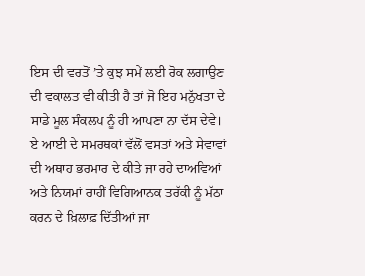ਇਸ ਦੀ ਵਰਤੋਂ ’ਤੇ ਕੁਝ ਸਮੇਂ ਲਈ ਰੋਕ ਲਗਾਉਣ ਦੀ ਵਕਾਲਤ ਵੀ ਕੀਤੀ ਹੈ ਤਾਂ ਜੋ ਇਹ ਮਨੁੱਖਤਾ ਦੇ ਸਾਡੇ ਮੂਲ ਸੰਕਲਪ ਨੂੰ ਹੀ ਆਪਣਾ ਨਾ ਦੱਸ ਦੇਵੇ। ਏ ਆਈ ਦੇ ਸਮਰਥਕਾਂ ਵੱਲੋਂ ਵਸਤਾਂ ਅਤੇ ਸੇਵਾਵਾਂ ਦੀ ਅਥਾਹ ਭਰਮਾਰ ਦੇ ਕੀਤੇ ਜਾ ਰਹੇ ਦਾਅਵਿਆਂ ਅਤੇ ਨਿਯਮਾਂ ਰਾਹੀਂ ਵਿਗਿਆਨਕ ਤਰੱਕੀ ਨੂੰ ਮੱਠਾ ਕਰਨ ਦੇ ਖ਼ਿਲਾਫ਼ ਦਿੱਤੀਆਂ ਜਾ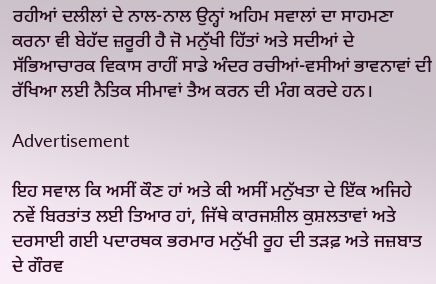ਰਹੀਆਂ ਦਲੀਲਾਂ ਦੇ ਨਾਲ-ਨਾਲ ਉਨ੍ਹਾਂ ਅਹਿਮ ਸਵਾਲਾਂ ਦਾ ਸਾਹਮਣਾ ਕਰਨਾ ਵੀ ਬੇਹੱਦ ਜ਼ਰੂਰੀ ਹੈ ਜੋ ਮਨੁੱਖੀ ਹਿੱਤਾਂ ਅਤੇ ਸਦੀਆਂ ਦੇ ਸੱਭਿਆਚਾਰਕ ਵਿਕਾਸ ਰਾਹੀਂ ਸਾਡੇ ਅੰਦਰ ਰਚੀਆਂ-ਵਸੀਆਂ ਭਾਵਨਾਵਾਂ ਦੀ ਰੱਖਿਆ ਲਈ ਨੈਤਿਕ ਸੀਮਾਵਾਂ ਤੈਅ ਕਰਨ ਦੀ ਮੰਗ ਕਰਦੇ ਹਨ।

Advertisement

ਇਹ ਸਵਾਲ ਕਿ ਅਸੀਂ ਕੌਣ ਹਾਂ ਅਤੇ ਕੀ ਅਸੀਂ ਮਨੁੱਖਤਾ ਦੇ ਇੱਕ ਅਜਿਹੇ ਨਵੇਂ ਬਿਰਤਾਂਤ ਲਈ ਤਿਆਰ ਹਾਂ, ਜਿੱਥੇ ਕਾਰਜਸ਼ੀਲ ਕੁਸ਼ਲਤਾਵਾਂ ਅਤੇ ਦਰਸਾਈ ਗਈ ਪਦਾਰਥਕ ਭਰਮਾਰ ਮਨੁੱਖੀ ਰੂਹ ਦੀ ਤੜਫ਼ ਅਤੇ ਜਜ਼ਬਾਤ ਦੇ ਗੌਰਵ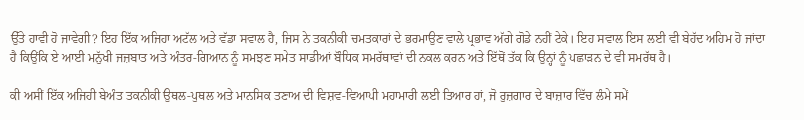ਉੱਤੇ ਹਾਵੀ ਹੋ ਜਾਵੇਗੀ? ਇਹ ਇੱਕ ਅਜਿਹਾ ਅਟੱਲ ਅਤੇ ਵੱਡਾ ਸਵਾਲ ਹੈ, ਜਿਸ ਨੇ ਤਕਨੀਕੀ ਚਮਤਕਾਰਾਂ ਦੇ ਭਰਮਾਉਣ ਵਾਲੇ ਪ੍ਰਭਾਵ ਅੱਗੇ ਗੋਡੇ ਨਹੀਂ ਟੇਕੇ। ਇਹ ਸਵਾਲ ਇਸ ਲਈ ਵੀ ਬੇਹੱਦ ਅਹਿਮ ਹੋ ਜਾਂਦਾ ਹੈ ਕਿਉਂਕਿ ਏ ਆਈ ਮਨੁੱਖੀ ਜਜ਼ਬਾਤ ਅਤੇ ਅੰਤਰ-ਗਿਆਨ ਨੂੰ ਸਮਝਣ ਸਮੇਤ ਸਾਡੀਆਂ ਬੌਧਿਕ ਸਮਰੱਥਾਵਾਂ ਦੀ ਨਕਲ ਕਰਨ ਅਤੇ ਇੱਥੋਂ ਤੱਕ ਕਿ ਉਨ੍ਹਾਂ ਨੂੰ ਪਛਾੜਨ ਦੇ ਵੀ ਸਮਰੱਥ ਹੈ।

ਕੀ ਅਸੀਂ ਇੱਕ ਅਜਿਹੀ ਬੇਅੰਤ ਤਕਨੀਕੀ ਉਥਲ-ਪੁਥਲ ਅਤੇ ਮਾਨਸਿਕ ਤਣਾਅ ਦੀ ਵਿਸ਼ਵ-ਵਿਆਪੀ ਮਹਾਮਾਰੀ ਲਈ ਤਿਆਰ ਹਾਂ, ਜੋ ਰੁਜ਼ਗਾਰ ਦੇ ਬਾਜ਼ਾਰ ਵਿੱਚ ਲੰਮੇ ਸਮੇਂ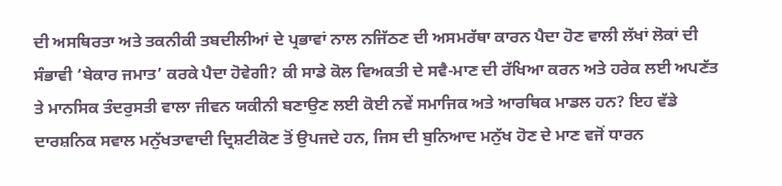ਦੀ ਅਸਥਿਰਤਾ ਅਤੇ ਤਕਨੀਕੀ ਤਬਦੀਲੀਆਂ ਦੇ ਪ੍ਰਭਾਵਾਂ ਨਾਲ ਨਜਿੱਠਣ ਦੀ ਅਸਮਰੱਥਾ ਕਾਰਨ ਪੈਦਾ ਹੋਣ ਵਾਲੀ ਲੱਖਾਂ ਲੋਕਾਂ ਦੀ ਸੰਭਾਵੀ ‘ਬੇਕਾਰ ਜਮਾਤ’ ਕਰਕੇ ਪੈਦਾ ਹੋਵੇਗੀ? ਕੀ ਸਾਡੇ ਕੋਲ ਵਿਅਕਤੀ ਦੇ ਸਵੈ-ਮਾਣ ਦੀ ਰੱਖਿਆ ਕਰਨ ਅਤੇ ਹਰੇਕ ਲਈ ਅਪਣੱਤ ਤੇ ਮਾਨਸਿਕ ਤੰਦਰੁਸਤੀ ਵਾਲਾ ਜੀਵਨ ਯਕੀਨੀ ਬਣਾਉਣ ਲਈ ਕੋਈ ਨਵੇਂ ਸਮਾਜਿਕ ਅਤੇ ਆਰਥਿਕ ਮਾਡਲ ਹਨ? ਇਹ ਵੱਡੇ ਦਾਰਸ਼ਨਿਕ ਸਵਾਲ ਮਨੁੱਖਤਾਵਾਦੀ ਦ੍ਰਿਸ਼ਟੀਕੋਣ ਤੋਂ ਉਪਜਦੇ ਹਨ, ਜਿਸ ਦੀ ਬੁਨਿਆਦ ਮਨੁੱਖ ਹੋਣ ਦੇ ਮਾਣ ਵਜੋਂ ਧਾਰਨ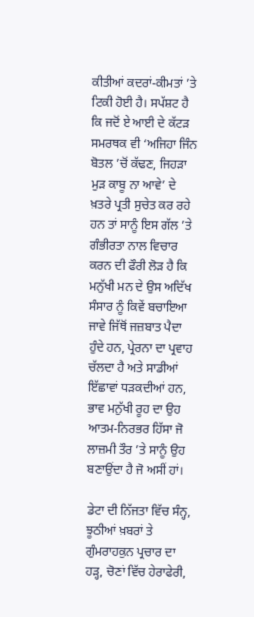ਕੀਤੀਆਂ ਕਦਰਾਂ-ਕੀਮਤਾਂ ’ਤੇ ਟਿਕੀ ਹੋਈ ਹੈ। ਸਪੱਸ਼ਟ ਹੈ ਕਿ ਜਦੋਂ ਏ ਆਈ ਦੇ ਕੱਟੜ ਸਮਰਥਕ ਵੀ ‘ਅਜਿਹਾ ਜਿੰਨ ਬੋਤਲ ’ਚੋਂ ਕੱਢਣ, ਜਿਹੜਾ ਮੁੜ ਕਾਬੂ ਨਾ ਆਵੇ’ ਦੇ ਖ਼ਤਰੇ ਪ੍ਰਤੀ ਸੁਚੇਤ ਕਰ ਰਹੇ ਹਨ ਤਾਂ ਸਾਨੂੰ ਇਸ ਗੱਲ ’ਤੇ ਗੰਭੀਰਤਾ ਨਾਲ ਵਿਚਾਰ ਕਰਨ ਦੀ ਫੌਰੀ ਲੋੜ ਹੈ ਕਿ ਮਨੁੱਖੀ ਮਨ ਦੇ ਉਸ ਅਦਿੱਖ ਸੰਸਾਰ ਨੂੰ ਕਿਵੇਂ ਬਚਾਇਆ ਜਾਵੇ ਜਿੱਥੋਂ ਜਜ਼ਬਾਤ ਪੈਦਾ ਹੁੰਦੇ ਹਨ, ਪ੍ਰੇਰਨਾ ਦਾ ਪ੍ਰਵਾਹ ਚੱਲਦਾ ਹੈ ਅਤੇ ਸਾਡੀਆਂ ਇੱਛਾਵਾਂ ਧੜਕਦੀਆਂ ਹਨ, ਭਾਵ ਮਨੁੱਖੀ ਰੂਹ ਦਾ ਉਹ ਆਤਮ-ਨਿਰਭਰ ਹਿੱਸਾ ਜੋ ਲਾਜ਼ਮੀ ਤੌਰ ’ਤੇ ਸਾਨੂੰ ਉਹ ਬਣਾਉਂਦਾ ਹੈ ਜੋ ਅਸੀਂ ਹਾਂ।

ਡੇਟਾ ਦੀ ਨਿੱਜਤਾ ਵਿੱਚ ਸੰਨ੍ਹ, ਝੂਠੀਆਂ ਖ਼ਬਰਾਂ ਤੇ ਗੁੰਮਰਾਹਕੁਨ ਪ੍ਰਚਾਰ ਦਾ ਹੜ੍ਹ, ਚੋਣਾਂ ਵਿੱਚ ਹੇਰਾਫੇਰੀ,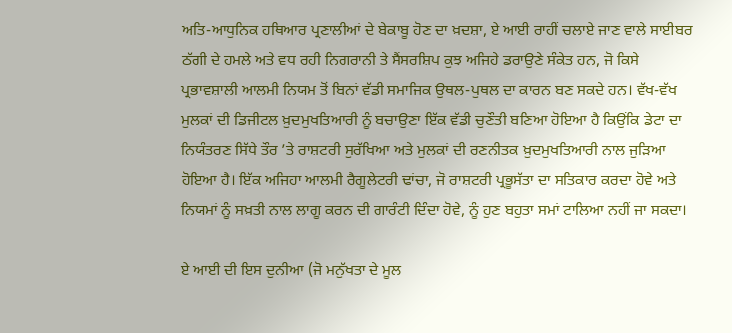ਅਤਿ-ਆਧੁਨਿਕ ਹਥਿਆਰ ਪ੍ਰਣਾਲੀਆਂ ਦੇ ਬੇਕਾਬੂ ਹੋਣ ਦਾ ਖ਼ਦਸ਼ਾ, ਏ ਆਈ ਰਾਹੀਂ ਚਲਾਏ ਜਾਣ ਵਾਲੇ ਸਾਈਬਰ ਠੱਗੀ ਦੇ ਹਮਲੇ ਅਤੇ ਵਧ ਰਹੀ ਨਿਗਰਾਨੀ ਤੇ ਸੈਂਸਰਸ਼ਿਪ ਕੁਝ ਅਜਿਹੇ ਡਰਾਉਣੇ ਸੰਕੇਤ ਹਨ, ਜੋ ਕਿਸੇ ਪ੍ਰਭਾਵਸ਼ਾਲੀ ਆਲਮੀ ਨਿਯਮ ਤੋਂ ਬਿਨਾਂ ਵੱਡੀ ਸਮਾਜਿਕ ਉਥਲ-ਪੁਥਲ ਦਾ ਕਾਰਨ ਬਣ ਸਕਦੇ ਹਨ। ਵੱਖ-ਵੱਖ ਮੁਲਕਾਂ ਦੀ ਡਿਜੀਟਲ ਖ਼ੁਦਮੁਖਤਿਆਰੀ ਨੂੰ ਬਚਾਉਣਾ ਇੱਕ ਵੱਡੀ ਚੁਣੌਤੀ ਬਣਿਆ ਹੋਇਆ ਹੈ ਕਿਉਂਕਿ ਡੇਟਾ ਦਾ ਨਿਯੰਤਰਣ ਸਿੱਧੇ ਤੌਰ ’ਤੇ ਰਾਸ਼ਟਰੀ ਸੁਰੱਖਿਆ ਅਤੇ ਮੁਲਕਾਂ ਦੀ ਰਣਨੀਤਕ ਖ਼ੁਦਮੁਖਤਿਆਰੀ ਨਾਲ ਜੁੜਿਆ ਹੋਇਆ ਹੈ। ਇੱਕ ਅਜਿਹਾ ਆਲਮੀ ਰੈਗੂਲੇਟਰੀ ਢਾਂਚਾ, ਜੋ ਰਾਸ਼ਟਰੀ ਪ੍ਰਭੂਸੱਤਾ ਦਾ ਸਤਿਕਾਰ ਕਰਦਾ ਹੋਵੇ ਅਤੇ ਨਿਯਮਾਂ ਨੂੰ ਸਖ਼ਤੀ ਨਾਲ ਲਾਗੂ ਕਰਨ ਦੀ ਗਾਰੰਟੀ ਦਿੰਦਾ ਹੋਵੇ, ਨੂੰ ਹੁਣ ਬਹੁਤਾ ਸਮਾਂ ਟਾਲਿਆ ਨਹੀਂ ਜਾ ਸਕਦਾ।

ਏ ਆਈ ਦੀ ਇਸ ਦੁਨੀਆ (ਜੋ ਮਨੁੱਖਤਾ ਦੇ ਮੂਲ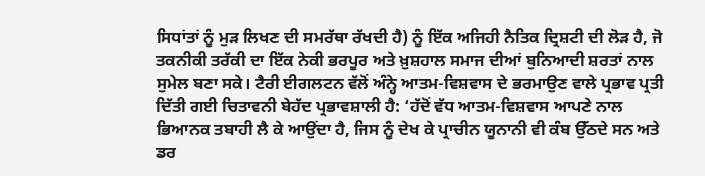ਸਿਧਾਂਤਾਂ ਨੂੰ ਮੁੜ ਲਿਖਣ ਦੀ ਸਮਰੱਥਾ ਰੱਖਦੀ ਹੈ) ਨੂੰ ਇੱਕ ਅਜਿਹੀ ਨੈਤਿਕ ਦ੍ਰਿਸ਼ਟੀ ਦੀ ਲੋੜ ਹੈ, ਜੋ ਤਕਨੀਕੀ ਤਰੱਕੀ ਦਾ ਇੱਕ ਨੇਕੀ ਭਰਪੂਰ ਅਤੇ ਖ਼ੁਸ਼ਹਾਲ ਸਮਾਜ ਦੀਆਂ ਬੁਨਿਆਦੀ ਸ਼ਰਤਾਂ ਨਾਲ ਸੁਮੇਲ ਬਣਾ ਸਕੇ। ਟੈਰੀ ਈਗਲਟਨ ਵੱਲੋਂ ਅੰਨ੍ਹੇ ਆਤਮ-ਵਿਸ਼ਵਾਸ ਦੇ ਭਰਮਾਉਣ ਵਾਲੇ ਪ੍ਰਭਾਵ ਪ੍ਰਤੀ ਦਿੱਤੀ ਗਈ ਚਿਤਾਵਨੀ ਬੇਹੱਦ ਪ੍ਰਭਾਵਸ਼ਾਲੀ ਹੈ: ‘ਹੱਦੋਂ ਵੱਧ ਆਤਮ-ਵਿਸ਼ਵਾਸ ਆਪਣੇ ਨਾਲ ਭਿਆਨਕ ਤਬਾਹੀ ਲੈ ਕੇ ਆਉਂਦਾ ਹੈ, ਜਿਸ ਨੂੰ ਦੇਖ ਕੇ ਪ੍ਰਾਚੀਨ ਯੂਨਾਨੀ ਵੀ ਕੰਬ ਉੱਠਦੇ ਸਨ ਅਤੇ ਡਰ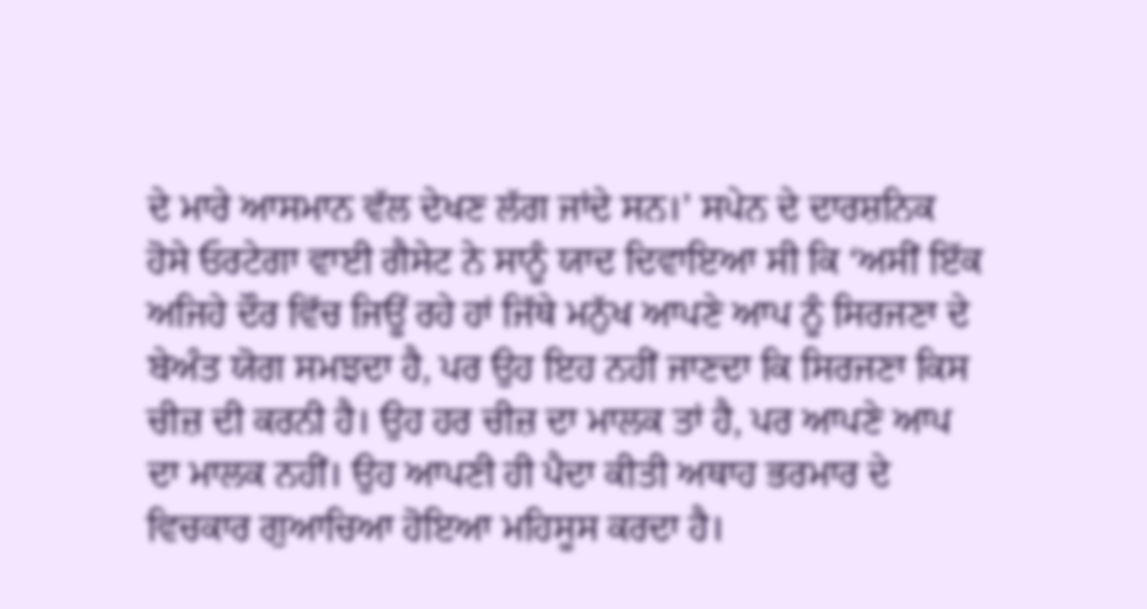ਦੇ ਮਾਰੇ ਆਸਮਾਨ ਵੱਲ ਦੇਖਣ ਲੱਗ ਜਾਂਦੇ ਸਨ।’ ਸਪੇਨ ਦੇ ਦਾਰਸ਼ਨਿਕ ਹੋਸੇ ਓਰਟੇਗਾ ਵਾਈ ਗੈਸੇਟ ਨੇ ਸਾਨੂੰ ਯਾਦ ਦਿਵਾਇਆ ਸੀ ਕਿ ‘ਅਸੀਂ ਇੱਕ ਅਜਿਹੇ ਦੌਰ ਵਿੱਚ ਜਿਊਂ ਰਹੇ ਹਾਂ ਜਿੱਥੇ ਮਨੁੱਖ ਆਪਣੇ ਆਪ ਨੂੰ ਸਿਰਜਣਾ ਦੇ ਬੇਅੰਤ ਯੋਗ ਸਮਝਦਾ ਹੈ, ਪਰ ਉਹ ਇਹ ਨਹੀਂ ਜਾਣਦਾ ਕਿ ਸਿਰਜਣਾ ਕਿਸ ਚੀਜ਼ ਦੀ ਕਰਨੀ ਹੈ। ਉਹ ਹਰ ਚੀਜ਼ ਦਾ ਮਾਲਕ ਤਾਂ ਹੈ, ਪਰ ਆਪਣੇ ਆਪ ਦਾ ਮਾਲਕ ਨਹੀਂ। ਉਹ ਆਪਣੀ ਹੀ ਪੈਦਾ ਕੀਤੀ ਅਥਾਹ ਭਰਮਾਰ ਦੇ ਵਿਚਕਾਰ ਗੁਆਚਿਆ ਹੋਇਆ ਮਹਿਸੂਸ ਕਰਦਾ ਹੈ।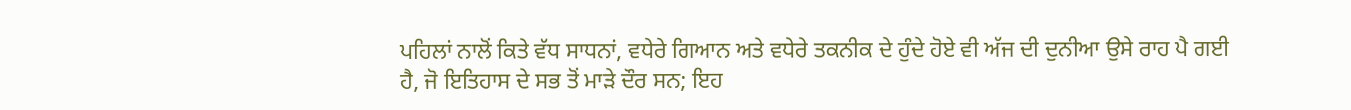ਪਹਿਲਾਂ ਨਾਲੋਂ ਕਿਤੇ ਵੱਧ ਸਾਧਨਾਂ, ਵਧੇਰੇ ਗਿਆਨ ਅਤੇ ਵਧੇਰੇ ਤਕਨੀਕ ਦੇ ਹੁੰਦੇ ਹੋਏ ਵੀ ਅੱਜ ਦੀ ਦੁਨੀਆ ਉਸੇ ਰਾਹ ਪੈ ਗਈ ਹੈ, ਜੋ ਇਤਿਹਾਸ ਦੇ ਸਭ ਤੋਂ ਮਾੜੇ ਦੌਰ ਸਨ; ਇਹ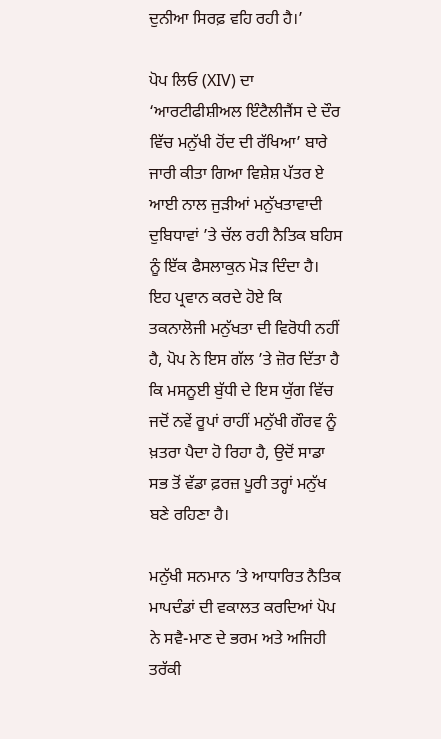ਦੁਨੀਆ ਸਿਰਫ਼ ਵਹਿ ਰਹੀ ਹੈ।’

ਪੋਪ ਲਿਓ (XIV) ਦਾ ‘ਆਰਟੀਫੀਸ਼ੀਅਲ ਇੰਟੈਲੀਜੈਂਸ ਦੇ ਦੌਰ ਵਿੱਚ ਮਨੁੱਖੀ ਹੋਂਦ ਦੀ ਰੱਖਿਆ’ ਬਾਰੇ ਜਾਰੀ ਕੀਤਾ ਗਿਆ ਵਿਸ਼ੇਸ਼ ਪੱਤਰ ਏ ਆਈ ਨਾਲ ਜੁੜੀਆਂ ਮਨੁੱਖਤਾਵਾਦੀ ਦੁਬਿਧਾਵਾਂ ’ਤੇ ਚੱਲ ਰਹੀ ਨੈਤਿਕ ਬਹਿਸ ਨੂੰ ਇੱਕ ਫੈਸਲਾਕੁਨ ਮੋੜ ਦਿੰਦਾ ਹੈ। ਇਹ ਪ੍ਰਵਾਨ ਕਰਦੇ ਹੋਏ ਕਿ ਤਕਨਾਲੋਜੀ ਮਨੁੱਖਤਾ ਦੀ ਵਿਰੋਧੀ ਨਹੀਂ ਹੈ, ਪੋਪ ਨੇ ਇਸ ਗੱਲ ’ਤੇ ਜ਼ੋਰ ਦਿੱਤਾ ਹੈ ਕਿ ਮਸਨੂਈ ਬੁੱਧੀ ਦੇ ਇਸ ਯੁੱਗ ਵਿੱਚ ਜਦੋਂ ਨਵੇਂ ਰੂਪਾਂ ਰਾਹੀਂ ਮਨੁੱਖੀ ਗੌਰਵ ਨੂੰ ਖ਼ਤਰਾ ਪੈਦਾ ਹੋ ਰਿਹਾ ਹੈ, ਉਦੋਂ ਸਾਡਾ ਸਭ ਤੋਂ ਵੱਡਾ ਫ਼ਰਜ਼ ਪੂਰੀ ਤਰ੍ਹਾਂ ਮਨੁੱਖ ਬਣੇ ਰਹਿਣਾ ਹੈ।

ਮਨੁੱਖੀ ਸਨਮਾਨ ’ਤੇ ਆਧਾਰਿਤ ਨੈਤਿਕ ਮਾਪਦੰਡਾਂ ਦੀ ਵਕਾਲਤ ਕਰਦਿਆਂ ਪੋਪ ਨੇ ਸਵੈ-ਮਾਣ ਦੇ ਭਰਮ ਅਤੇ ਅਜਿਹੀ ਤਰੱਕੀ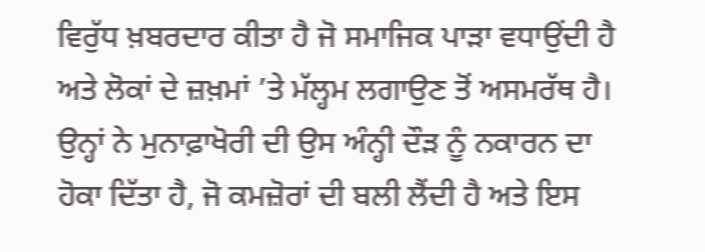ਵਿਰੁੱਧ ਖ਼ਬਰਦਾਰ ਕੀਤਾ ਹੈ ਜੋ ਸਮਾਜਿਕ ਪਾੜਾ ਵਧਾਉਂਦੀ ਹੈ ਅਤੇ ਲੋਕਾਂ ਦੇ ਜ਼ਖ਼ਮਾਂ ’ਤੇ ਮੱਲ੍ਹਮ ਲਗਾਉਣ ਤੋਂ ਅਸਮਰੱਥ ਹੈ। ਉਨ੍ਹਾਂ ਨੇ ਮੁਨਾਫ਼ਾਖੋਰੀ ਦੀ ਉਸ ਅੰਨ੍ਹੀ ਦੌੜ ਨੂੰ ਨਕਾਰਨ ਦਾ ਹੋਕਾ ਦਿੱਤਾ ਹੈ, ਜੋ ਕਮਜ਼ੋਰਾਂ ਦੀ ਬਲੀ ਲੈਂਦੀ ਹੈ ਅਤੇ ਇਸ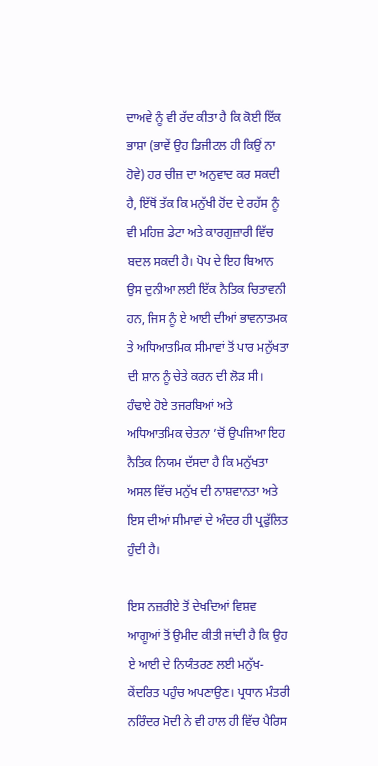ਦਾਅਵੇ ਨੂੰ ਵੀ ਰੱਦ ਕੀਤਾ ਹੈ ਕਿ ਕੋਈ ਇੱਕ ਭਾਸ਼ਾ (ਭਾਵੇਂ ਉਹ ਡਿਜੀਟਲ ਹੀ ਕਿਉਂ ਨਾ ਹੋਵੇ) ਹਰ ਚੀਜ਼ ਦਾ ਅਨੁਵਾਦ ਕਰ ਸਕਦੀ ਹੈ, ਇੱਥੋਂ ਤੱਕ ਕਿ ਮਨੁੱਖੀ ਹੋਂਦ ਦੇ ਰਹੱਸ ਨੂੰ ਵੀ ਮਹਿਜ਼ ਡੇਟਾ ਅਤੇ ਕਾਰਗੁਜ਼ਾਰੀ ਵਿੱਚ ਬਦਲ ਸਕਦੀ ਹੈ। ਪੋਪ ਦੇ ਇਹ ਬਿਆਨ ਉਸ ਦੁਨੀਆ ਲਈ ਇੱਕ ਨੈਤਿਕ ਚਿਤਾਵਨੀ ਹਨ, ਜਿਸ ਨੂੰ ਏ ਆਈ ਦੀਆਂ ਭਾਵਨਾਤਮਕ ਤੇ ਅਧਿਆਤਮਿਕ ਸੀਮਾਵਾਂ ਤੋਂ ਪਾਰ ਮਨੁੱਖਤਾ ਦੀ ਸ਼ਾਨ ਨੂੰ ਚੇਤੇ ਕਰਨ ਦੀ ਲੋੜ ਸੀ। ਹੰਢਾਏ ਹੋਏ ਤਜਰਬਿਆਂ ਅਤੇ ਅਧਿਆਤਮਿਕ ਚੇਤਨਾ ’ਚੋਂ ਉਪਜਿਆ ਇਹ ਨੈਤਿਕ ਨਿਯਮ ਦੱਸਦਾ ਹੈ ਕਿ ਮਨੁੱਖਤਾ ਅਸਲ ਵਿੱਚ ਮਨੁੱਖ ਦੀ ਨਾਸ਼ਵਾਨਤਾ ਅਤੇ ਇਸ ਦੀਆਂ ਸੀਮਾਵਾਂ ਦੇ ਅੰਦਰ ਹੀ ਪ੍ਰਫੁੱਲਿਤ ਹੁੰਦੀ ਹੈ।

ਇਸ ਨਜ਼ਰੀਏ ਤੋਂ ਦੇਖਦਿਆਂ ਵਿਸ਼ਵ ਆਗੂਆਂ ਤੋਂ ਉਮੀਦ ਕੀਤੀ ਜਾਂਦੀ ਹੈ ਕਿ ਉਹ ਏ ਆਈ ਦੇ ਨਿਯੰਤਰਣ ਲਈ ਮਨੁੱਖ-ਕੇਂਦਰਿਤ ਪਹੁੰਚ ਅਪਣਾਉਣ। ਪ੍ਰਧਾਨ ਮੰਤਰੀ ਨਰਿੰਦਰ ਮੋਦੀ ਨੇ ਵੀ ਹਾਲ ਹੀ ਵਿੱਚ ਪੈਰਿਸ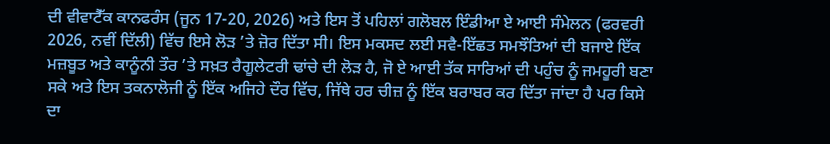ਦੀ ਵੀਵਾਟੈੱਕ ਕਾਨਫਰੰਸ (ਜੂਨ 17-20, 2026) ਅਤੇ ਇਸ ਤੋਂ ਪਹਿਲਾਂ ਗਲੋਬਲ ਇੰਡੀਆ ਏ ਆਈ ਸੰਮੇਲਨ (ਫਰਵਰੀ 2026, ਨਵੀਂ ਦਿੱਲੀ) ਵਿੱਚ ਇਸੇ ਲੋੜ ’ਤੇ ਜ਼ੋਰ ਦਿੱਤਾ ਸੀ। ਇਸ ਮਕਸਦ ਲਈ ਸਵੈ-ਇੱਛਤ ਸਮਝੌਤਿਆਂ ਦੀ ਬਜਾਏ ਇੱਕ ਮਜ਼ਬੂਤ ਅਤੇ ਕਾਨੂੰਨੀ ਤੌਰ ’ਤੇ ਸਖ਼ਤ ਰੈਗੂਲੇਟਰੀ ਢਾਂਚੇ ਦੀ ਲੋੜ ਹੈ, ਜੋ ਏ ਆਈ ਤੱਕ ਸਾਰਿਆਂ ਦੀ ਪਹੁੰਚ ਨੂੰ ਜਮਹੂਰੀ ਬਣਾ ਸਕੇ ਅਤੇ ਇਸ ਤਕਨਾਲੋਜੀ ਨੂੰ ਇੱਕ ਅਜਿਹੇ ਦੌਰ ਵਿੱਚ, ਜਿੱਥੇ ਹਰ ਚੀਜ਼ ਨੂੰ ਇੱਕ ਬਰਾਬਰ ਕਰ ਦਿੱਤਾ ਜਾਂਦਾ ਹੈ ਪਰ ਕਿਸੇ ਦਾ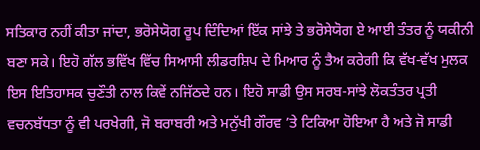ਸਤਿਕਾਰ ਨਹੀਂ ਕੀਤਾ ਜਾਂਦਾ, ਭਰੋਸੇਯੋਗ ਰੂਪ ਦਿੰਦਿਆਂ ਇੱਕ ਸਾਂਝੇ ਤੇ ਭਰੋਸੇਯੋਗ ਏ ਆਈ ਤੰਤਰ ਨੂੰ ਯਕੀਨੀ ਬਣਾ ਸਕੇ। ਇਹੋ ਗੱਲ ਭਵਿੱਖ ਵਿੱਚ ਸਿਆਸੀ ਲੀਡਰਸ਼ਿਪ ਦੇ ਮਿਆਰ ਨੂੰ ਤੈਅ ਕਰੇਗੀ ਕਿ ਵੱਖ-ਵੱਖ ਮੁਲਕ ਇਸ ਇਤਿਹਾਸਕ ਚੁਣੌਤੀ ਨਾਲ ਕਿਵੇਂ ਨਜਿੱਠਦੇ ਹਨ। ਇਹੋ ਸਾਡੀ ਉਸ ਸਰਬ-ਸਾਂਝੇ ਲੋਕਤੰਤਰ ਪ੍ਰਤੀ ਵਚਨਬੱਧਤਾ ਨੂੰ ਵੀ ਪਰਖੇਗੀ, ਜੋ ਬਰਾਬਰੀ ਅਤੇ ਮਨੁੱਖੀ ਗੌਰਵ ’ਤੇ ਟਿਕਿਆ ਹੋਇਆ ਹੈ ਅਤੇ ਜੋ ਸਾਡੀ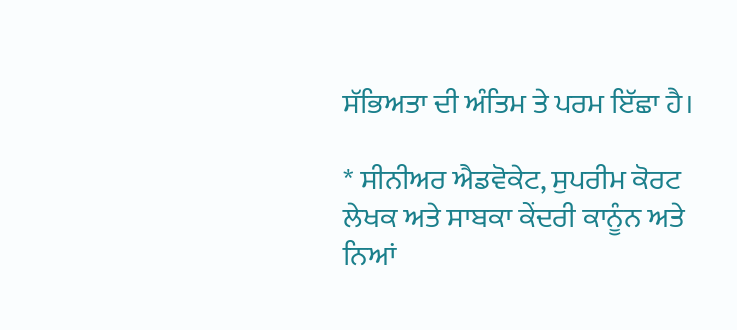ਸੱਭਿਅਤਾ ਦੀ ਅੰਤਿਮ ਤੇ ਪਰਮ ਇੱਛਾ ਹੈ।

* ਸੀਨੀਅਰ ਐਡਵੋਕੇਟ, ਸੁਪਰੀਮ ਕੋਰਟ ਲੇਖਕ ਅਤੇ ਸਾਬਕਾ ਕੇਂਦਰੀ ਕਾਨੂੰਨ ਅਤੇ ਨਿਆਂ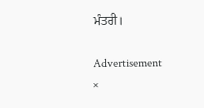ਮੰਤਰੀ।

Advertisement
×